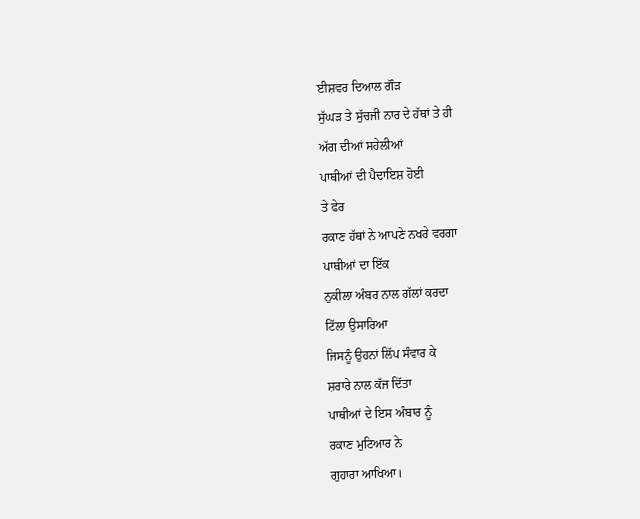ਈਸ਼ਵਰ ਦਿਆਲ ਗੌੜ
ਸੁੱਘੜ ਤੇ ਸੁੱਚਜੀ ਨਾਰ ਦੇ ਹੱਥਾਂ ਤੇ ਹੀ
ਅੱਗ ਦੀਆਂ ਸਹੇਲੀਆਂ
ਪਾਥੀਆਂ ਦੀ ਪੈਦਾਇਸ਼ ਹੋਈ
ਤੇ ਫੇਰ
ਰਕਾਣ ਹੱਥਾਂ ਨੇ ਆਪਣੇ ਨਖਰੇ ਵਰਗਾ
ਪਾਥੀਆਂ ਦਾ ਇੱਕ
ਨੁਕੀਲਾ ਅੰਬਰ ਨਾਲ ਗੱਲਾਂ ਕਰਦਾ
ਟਿੱਲਾ ਉਸਾਰਿਆ
ਜਿਸਨੂੰ ਉਹਨਾਂ ਲਿੱਪ ਸੰਵਾਰ ਕੇ
ਸ਼ਰਾਰੇ ਨਾਲ ਕੱਜ ਦਿੱਤਾ
ਪਾਥੀਆਂ ਦੇ ਇਸ ਅੰਬਾਰ ਨੂੰ
ਰਕਾਣ ਮੁਟਿਆਰ ਨੇ
ਗੁਹਾਰਾ ਆਖਿਆ।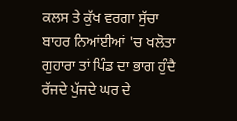ਕਲਸ ਤੇ ਕੁੱਖ ਵਰਗਾ ਸੁੱਚਾ
ਬਾਹਰ ਨਿਆਂਈਆਂ 'ਚ ਖਲੋਤਾ
ਗੁਹਾਰਾ ਤਾਂ ਪਿੰਡ ਦਾ ਭਾਗ ਹੁੰਦੈ
ਰੱਜਦੇ ਪੁੱਜਦੇ ਘਰ ਦੇ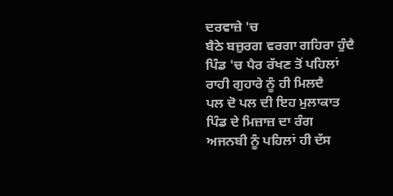ਦਰਵਾਜ਼ੇ 'ਚ
ਬੈਠੇ ਬਜ਼ੁਰਗ ਵਰਗਾ ਗਹਿਰਾ ਹੁੰਦੈ
ਪਿੰਡ 'ਚ ਪੈਰ ਰੱਖਣ ਤੋਂ ਪਹਿਲਾਂ
ਰਾਹੀ ਗੁਹਾਰੇ ਨੂੰ ਹੀ ਮਿਲਦੈ
ਪਲ ਦੋ ਪਲ ਦੀ ਇਹ ਮੁਲਾਕਾਤ
ਪਿੰਡ ਦੇ ਮਿਜ਼ਾਜ਼ ਦਾ ਰੰਗ
ਅਜਨਬੀ ਨੂੰ ਪਹਿਲਾਂ ਹੀ ਦੱਸ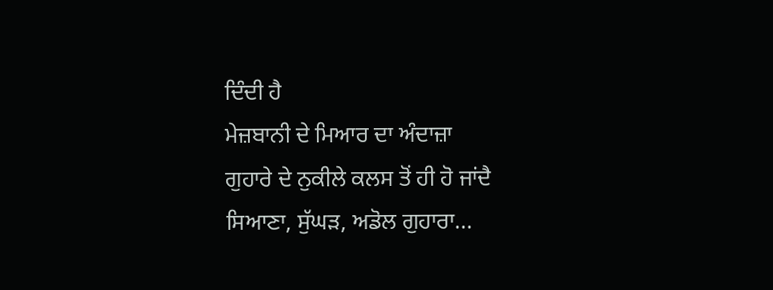ਦਿੰਦੀ ਹੈ
ਮੇਜ਼ਬਾਨੀ ਦੇ ਮਿਆਰ ਦਾ ਅੰਦਾਜ਼ਾ
ਗੁਹਾਰੇ ਦੇ ਨੁਕੀਲੇ ਕਲਸ ਤੋਂ ਹੀ ਹੋ ਜਾਂਦੈ
ਸਿਆਣਾ, ਸੁੱਘੜ, ਅਡੋਲ ਗੁਹਾਰਾ...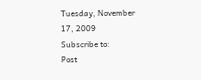Tuesday, November 17, 2009
Subscribe to:
Post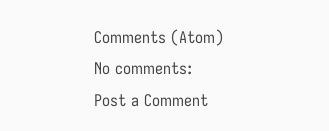Comments (Atom)
No comments:
Post a Comment